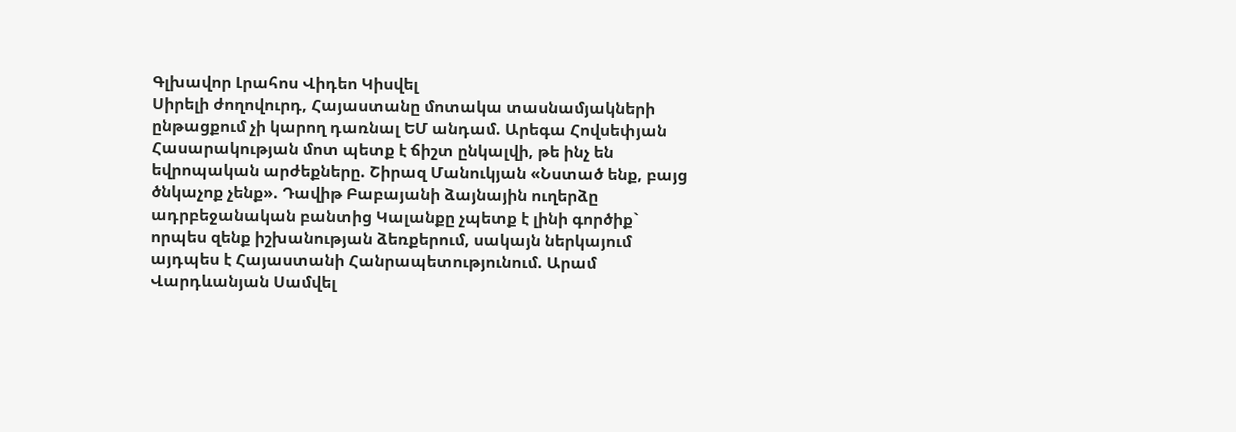Գլխավոր Լրահոս Վիդեո Կիսվել
Սիրելի ժողովուրդ, Հայաստանը մոտակա տասնամյակների ընթացքում չի կարող դառնալ ԵՄ անդամ. Արեգա Հովսեփյան Հասարակության մոտ պետք է ճիշտ ընկալվի, թե ինչ են եվրոպական արժեքները. Շիրազ Մանուկյան «Նստած ենք, բայց ծնկաչոք չենք». Դավիթ Բաբայանի ձայնային ուղերձը ադրբեջանական բանտից Կալանքը չպետք է լինի գործիք` որպես զենք իշխանության ձեռքերում, սակայն ներկայում այդպես է Հայաստանի Հանրապետությունում. Արամ Վարդևանյան Սամվել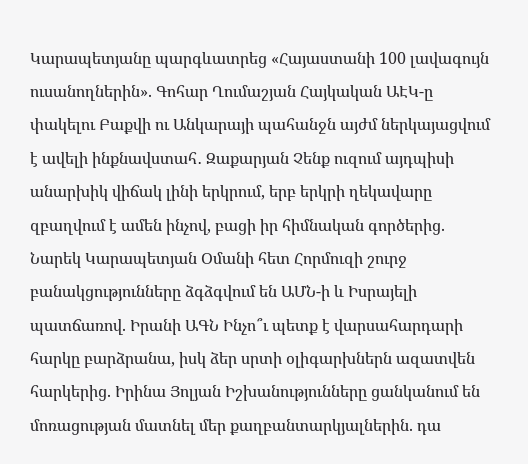Կարապետյանը պարգևատրեց «Հայաստանի 100 լավագույն ուսանողներին». Գոհար Ղումաշյան Հայկական ԱԷԿ-ը փակելու Բաքվի ու Անկարայի պահանջն այժմ ներկայացվում է ավելի ինքնավստահ․ Զաքարյան Չենք ուզում այդպիսի անարխիկ վիճակ լինի երկրում, երբ երկրի ղեկավարը զբաղվում է ամեն ինչով, բացի իր հիմնական գործերից. Նարեկ Կարապետյան Օմանի հետ Հորմուզի շուրջ բանակցությունները ձգձգվում են ԱՄՆ-ի և Իսրայելի պատճառով. Իրանի ԱԳՆ Ինչո՞ւ պետք է վարսահարդարի հարկը բարձրանա, իսկ ձեր սրտի օլիգարխներն ազատվեն հարկերից. Իրինա Յոլյան Իշխանությունները ցանկանում են մոռացության մատնել մեր քաղբանտարկյալներին. դա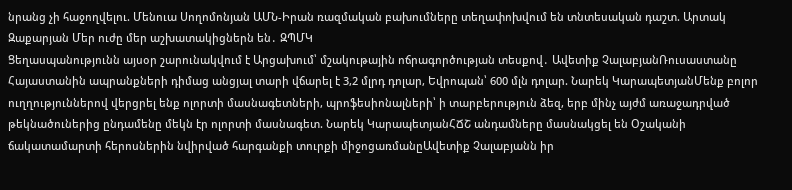նրանց չի հաջողվելու. Մենուա Սողոմոնյան ԱՄՆ-Իրան ռազմական բախումները տեղափոխվում են տնտեսական դաշտ. Արտակ Զաքարյան Մեր ուժը մեր աշխատակիցներն են․ ԶՊՄԿ
Ցեղասպանությունն այսօր շարունակվում է Արցախում՝ մշակութային ոճրագործության տեսքով․ Ավետիք ՉալաբյանՌուսաստանը Հայաստանին ապրանքների դիմաց անցյալ տարի վճարել է 3,2 մլրդ դոլար, Եվրոպան՝ 600 մլն դոլար. Նարեկ ԿարապետյանՄենք բոլոր ուղղություններով վերցրել ենք ոլորտի մասնագետների, պրոֆեսիոնալների՝ ի տարբերություն ձեզ, երբ մինչ այժմ առաջադրված թեկնածուներից ընդամենը մեկն էր ոլորտի մասնագետ. Նարեկ ԿարապետյանՀՃՇ անդամները մասնակցել են Օշականի ճակատամարտի հերոսներին նվիրված հարգանքի տուրքի միջոցառմանըԱվետիք Չալաբյանն իր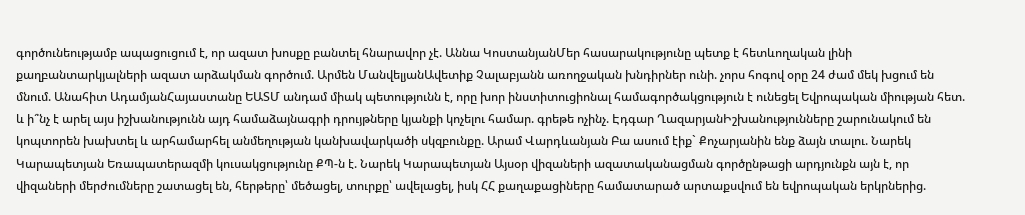գործունեությամբ ապացուցում է, որ ազատ խոսքը բանտել հնարավոր չէ. Աննա ԿոստանյանՄեր հասարակությունը պետք է հետևողական լինի քաղբանտարկյալների ազատ արձակման գործում. Արմեն ՄանվելյանԱվետիք Չալաբյանն առողջական խնդիրներ ունի. չորս հոգով օրը 24 ժամ մեկ խցում են մնում. Անահիտ ԱդամյանՀայաստանը ԵԱՏՄ անդամ միակ պետությունն է, որը խոր ինստիտուցիոնալ համագործակցություն է ունեցել Եվրոպական միության հետ. և ի՞նչ է արել այս իշխանությունն այդ համաձայնագրի դրույթները կյանքի կոչելու համար. գրեթե ոչինչ. Էդգար ՂազարյանԻշխանությունները շարունակում են կոպտորեն խախտել և արհամարհել անմեղության կանխավարկածի սկզբունքը. Արամ Վարդևանյան Բա ասում էիք` Քոչարյանին ենք ձայն տալու. Նարեկ Կարապետյան Եռապատերազմի կուսակցությունը ՔՊ-ն է. Նարեկ Կարապետյան Այսօր վիզաների ազատականացման գործընթացի արդյունքն այն է, որ վիզաների մերժումները շատացել են, հերթերը՝ մեծացել, տուրքը՝ ավելացել, իսկ ՀՀ քաղաքացիները համատարած արտաքսվում են եվրոպական երկրներից.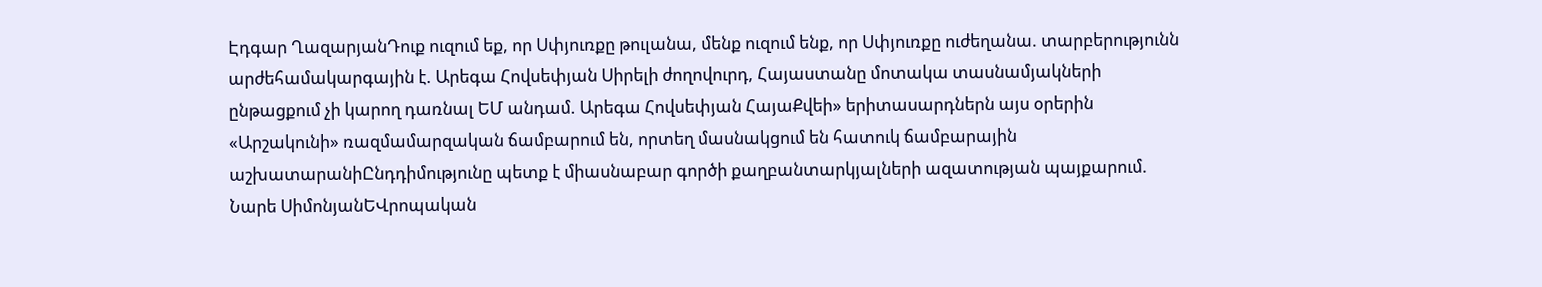Էդգար ՂազարյանԴուք ուզում եք, որ Սփյուռքը թուլանա, մենք ուզում ենք, որ Սփյուռքը ուժեղանա. տարբերությունն արժեհամակարգային է. Արեգա Հովսեփյան Սիրելի ժողովուրդ, Հայաստանը մոտակա տասնամյակների ընթացքում չի կարող դառնալ ԵՄ անդամ. Արեգա Հովսեփյան ՀայաՔվեի» երիտասարդներն այս օրերին «Արշակունի» ռազմամարզական ճամբարում են, որտեղ մասնակցում են հատուկ ճամբարային աշխատարանիԸնդդիմությունը պետք է միասնաբար գործի քաղբանտարկյալների ազատության պայքարում. Նարե ՍիմոնյանԵՎրոպական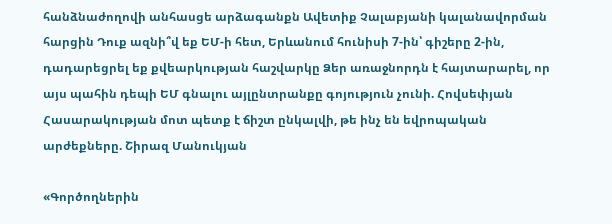հանձնաժողովի անհասցե արձագանքն Ավետիք Չալաբյանի կալանավորման հարցին Դուք ազնի՞վ եք ԵՄ-ի հետ, Երևանում հունիսի 7-ին՝ գիշերը 2-ին, դադարեցրել եք քվեարկության հաշվարկը Ձեր առաջնորդն է հայտարարել, որ այս պահին դեպի ԵՄ գնալու այլընտրանքը գոյություն չունի. Հովսեփյան Հասարակության մոտ պետք է ճիշտ ընկալվի, թե ինչ են եվրոպական արժեքները. Շիրազ Մանուկյան

«Գործողներին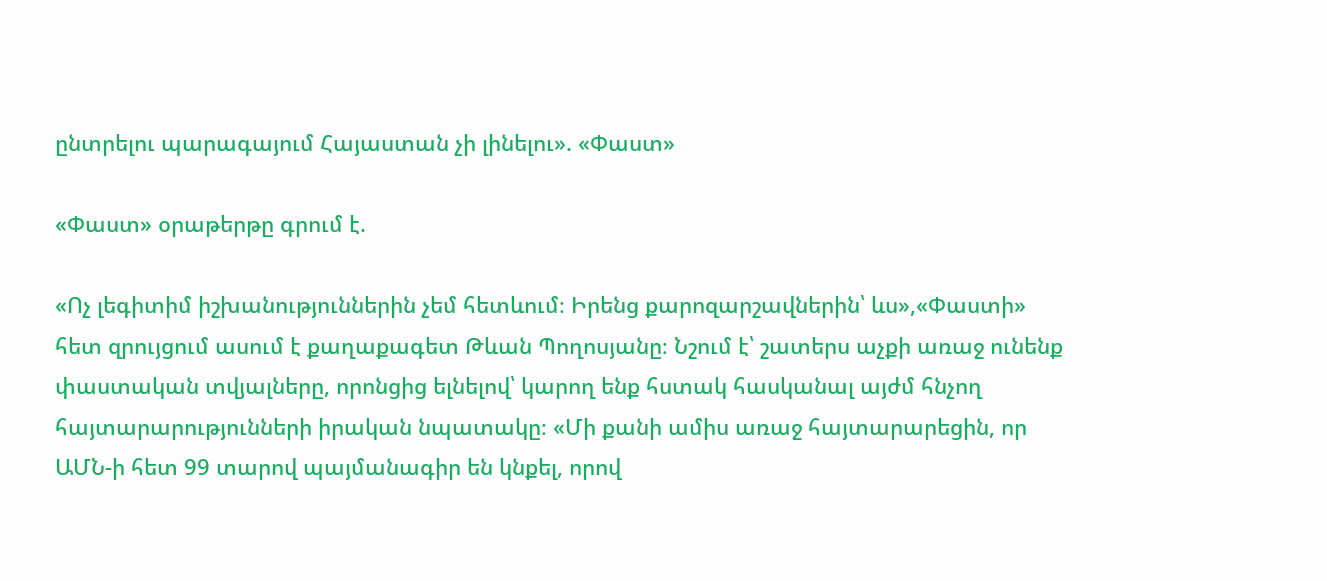ընտրելու պարագայում Հայաստան չի լինելու». «Փաստ»

«Փաստ» օրաթերթը գրում է.

«Ոչ լեգիտիմ իշխանություններին չեմ հետևում։ Իրենց քարոզարշավներին՝ ևս»,«Փաստի» հետ զրույցում ասում է քաղաքագետ Թևան Պողոսյանը։ Նշում է՝ շատերս աչքի առաջ ունենք փաստական տվյալները, որոնցից ելնելով՝ կարող ենք հստակ հասկանալ այժմ հնչող հայտարարությունների իրական նպատակը։ «Մի քանի ամիս առաջ հայտարարեցին, որ ԱՄՆ-ի հետ 99 տարով պայմանագիր են կնքել, որով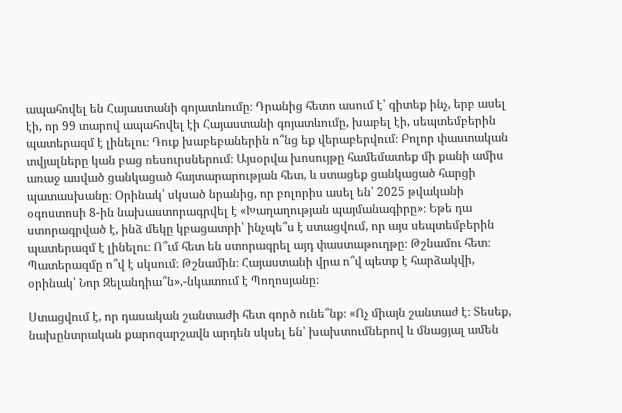ապահովել են Հայաստանի գոյատևումը։ Դրանից հետո ասում է՝ գիտեք ինչ, երբ ասել էի, որ 99 տարով ապահովել էի Հայաստանի գոյատևումը, խաբել էի, սեպտեմբերին պատերազմ է լինելու։ Դուք խաբեբաներին ո՞նց եք վերաբերվում։ Բոլոր փաստական տվյալները կան բաց ռեսուրսներում։ Այսօրվա խոսույթը համեմատեք մի քանի ամիս առաջ ասված ցանկացած հայտարարության հետ, և ստացեք ցանկացած հարցի պատասխանը։ Օրինակ՝ սկսած նրանից, որ բոլորիս ասել են՝ 2025 թվականի օգոստոսի 8-ին նախաստորագրվել է «Խաղաղության պայմանագիրը»։ Եթե դա ստորագրված է, ինձ մեկը կբացատրի՝ ինչպե՞ս է ստացվում, որ այս սեպտեմբերին պատերազմ է լինելու։ Ո՞ւմ հետ են ստորագրել այդ փաստաթուղթը։ Թշնամու հետ։ Պատերազմը ո՞վ է սկսում։ Թշնամին։ Հայաստանի վրա ո՞վ պետք է հարձակվի, օրինակ՝ Նոր Զելանդիա՞ն»,-նկատում է Պողոսյանը։

Ստացվում է, որ դասական շանտաժի հետ գործ ունե՞նք։ «Ոչ միայն շանտաժ է։ Տեսեք, նախընտրական քարոզարշավն արդեն սկսել են՝ խախտումներով և մնացյալ ամեն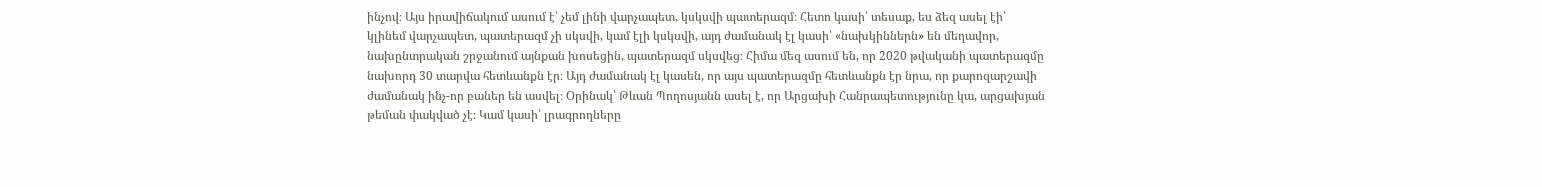ինչով։ Այս իրավիճակում ասում է՝ չեմ լինի վարչապետ, կսկսվի պատերազմ։ Հետո կասի՝ տեսաք, ես ձեզ ասել էի՝ կլինեմ վարչապետ, պատերազմ չի սկսվի, կամ էլի կսկսվի, այդ ժամանակ էլ կասի՝ «նախկիններն» են մեղավոր, նախընտրական շրջանում այնքան խոսեցին, պատերազմ սկսվեց։ Հիմա մեզ ասում են, որ 2020 թվականի պատերազմը նախորդ 30 տարվա հետևանքն էր։ Այդ ժամանակ էլ կասեն, որ այս պատերազմը հետևանքն էր նրա, որ քարոզարշավի ժամանակ ինչ-որ բաներ են ասվել։ Օրինակ՝ Թևան Պողոսյանն ասել է, որ Արցախի Հանրապետությունը կա, արցախյան թեման փակված չէ։ Կամ կասի՝ լրագրողները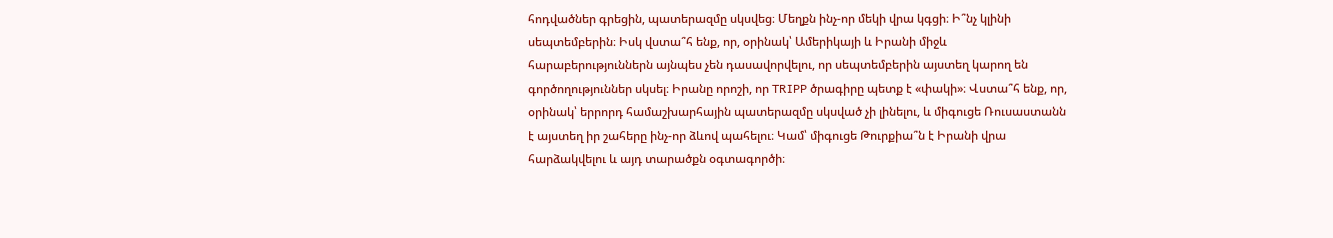հոդվածներ գրեցին, պատերազմը սկսվեց։ Մեղքն ինչ-որ մեկի վրա կգցի։ Ի՞նչ կլինի սեպտեմբերին։ Իսկ վստա՞հ ենք, որ, օրինակ՝ Ամերիկայի և Իրանի միջև հարաբերություններն այնպես չեն դասավորվելու, որ սեպտեմբերին այստեղ կարող են գործողություններ սկսել։ Իրանը որոշի, որ TRIPP ծրագիրը պետք է «փակի»։ Վստա՞հ ենք, որ, օրինակ՝ երրորդ համաշխարհային պատերազմը սկսված չի լինելու, և միգուցե Ռուսաստանն է այստեղ իր շահերը ինչ-որ ձևով պահելու։ Կամ՝ միգուցե Թուրքիա՞ն է Իրանի վրա հարձակվելու և այդ տարածքն օգտագործի։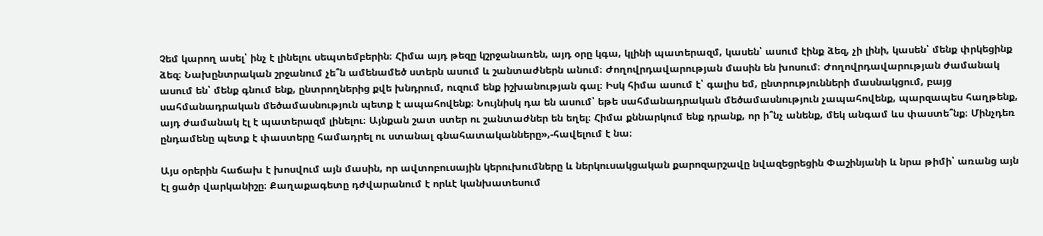Չեմ կարող ասել՝ ինչ է լինելու սեպտեմբերին։ Հիմա այդ թեզը կշրջանառեն, այդ օրը կգա, կլինի պատերազմ, կասեն՝ ասում էինք ձեզ, չի լինի, կասեն՝ մենք փրկեցինք ձեզ։ Նախընտրական շրջանում չե՞ն ամենամեծ ստերն ասում և շանտաժներն անում։ Ժողովրդավարության մասին են խոսում։ Ժողովրդավարության ժամանակ ասում են՝ մենք գնում ենք, ընտրողներից քվե խնդրում, ուզում ենք իշխանության գալ։ Իսկ հիմա ասում է՝ գալիս եմ, ընտրությունների մասնակցում, բայց սահմանադրական մեծամասնություն պետք է ապահովենք։ Նույնիսկ դա են ասում՝ եթե սահմանադրական մեծամասնություն չապահովենք, պարզապես հաղթենք, այդ ժամանակ էլ է պատերազմ լինելու։ Այնքան շատ ստեր ու շանտաժներ են եղել։ Հիմա քննարկում ենք դրանք, որ ի՞նչ անենք, մեկ անգամ ևս փաստե՞նք։ Մինչդեռ ընդամենը պետք է փաստերը համադրել ու ստանալ գնահատականները»,-հավելում է նա։

Այս օրերին հաճախ է խոսվում այն մասին, որ ավտոբուսային կերուխումները և ներկուսակցական քարոզարշավը նվազեցրեցին Փաշինյանի և նրա թիմի՝ առանց այն էլ ցածր վարկանիշը։ Քաղաքագետը դժվարանում է որևէ կանխատեսում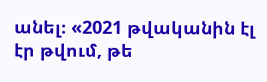անել։ «2021 թվականին էլ էր թվում, թե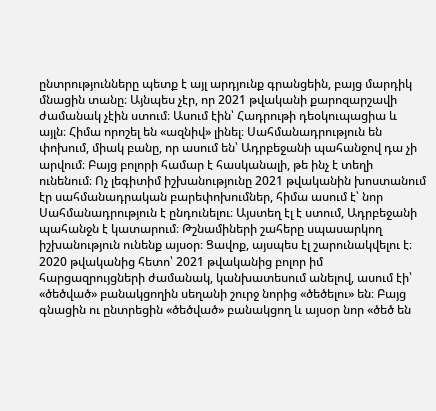ընտրությունները պետք է այլ արդյունք գրանցեին, բայց մարդիկ մնացին տանը։ Այնպես չէր, որ 2021 թվականի քարոզարշավի ժամանակ չէին ստում։ Ասում էին՝ Հադրութի դեօկուպացիա և այլն։ Հիմա որոշել են «ազնիվ» լինել։ Սահմանադրություն են փոխում, միակ բանը, որ ասում են՝ Ադրբեջանի պահանջով դա չի արվում։ Բայց բոլորի համար է հասկանալի, թե ինչ է տեղի ունենում։ Ոչ լեգիտիմ իշխանությունը 2021 թվականին խոստանում էր սահմանադրական բարեփոխումներ, հիմա ասում է՝ նոր Սահմանադրություն է ընդունելու։ Այստեղ էլ է ստում, Ադրբեջանի պահանջն է կատարում։ Թշնամիների շահերը սպասարկող իշխանություն ունենք այսօր։ Ցավոք, այսպես էլ շարունակվելու է։ 2020 թվականից հետո՝ 2021 թվականից բոլոր իմ հարցազրույցների ժամանակ, կանխատեսում անելով, ասում էի՝ «ծեծված» բանակցողին սեղանի շուրջ նորից «ծեծելու» են։ Բայց գնացին ու ընտրեցին «ծեծված» բանակցող և այսօր նոր «ծեծ են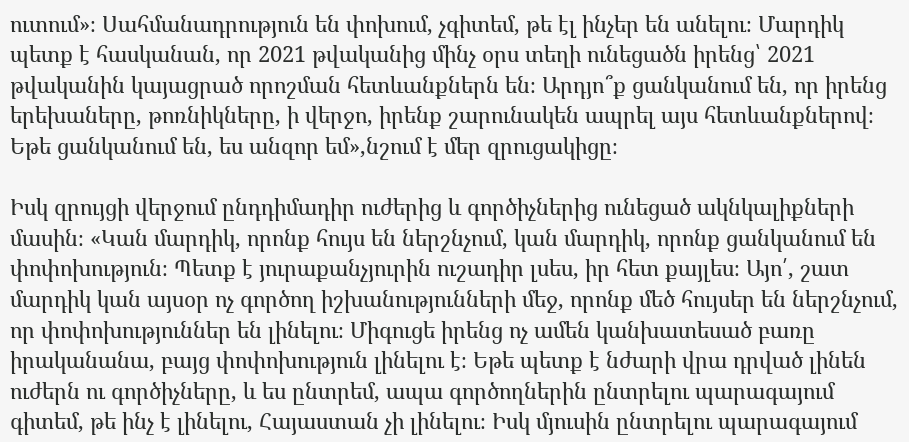ուտում»։ Սահմանադրություն են փոխում, չգիտեմ, թե էլ ինչեր են անելու։ Մարդիկ պետք է հասկանան, որ 2021 թվականից մինչ օրս տեղի ունեցածն իրենց՝ 2021 թվականին կայացրած որոշման հետևանքներն են։ Արդյո՞ք ցանկանում են, որ իրենց երեխաները, թոռնիկները, ի վերջո, իրենք շարունակեն ապրել այս հետևանքներով։ Եթե ցանկանում են, ես անզոր եմ»,նշում է մեր զրուցակիցը։

Իսկ զրույցի վերջում ընդդիմադիր ուժերից և գործիչներից ունեցած ակնկալիքների մասին։ «Կան մարդիկ, որոնք հույս են ներշնչում, կան մարդիկ, որոնք ցանկանում են փոփոխություն։ Պետք է յուրաքանչյուրին ուշադիր լսես, իր հետ քայլես։ Այո՛, շատ մարդիկ կան այսօր ոչ գործող իշխանությունների մեջ, որոնք մեծ հույսեր են ներշնչում, որ փոփոխություններ են լինելու։ Միգուցե իրենց ոչ ամեն կանխատեսած բառը իրականանա, բայց փոփոխություն լինելու է։ Եթե պետք է նժարի վրա դրված լինեն ուժերն ու գործիչները, և ես ընտրեմ, ապա գործողներին ընտրելու պարագայում գիտեմ, թե ինչ է լինելու, Հայաստան չի լինելու։ Իսկ մյուսին ընտրելու պարագայում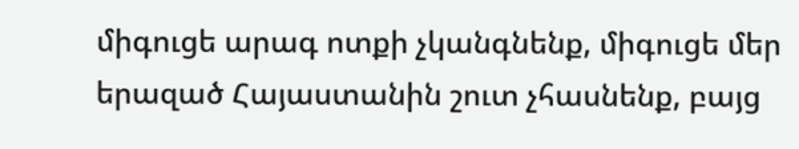միգուցե արագ ոտքի չկանգնենք, միգուցե մեր երազած Հայաստանին շուտ չհասնենք, բայց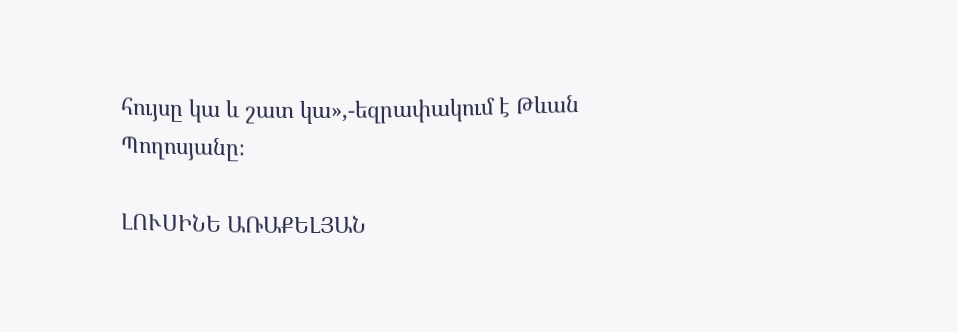հույսը կա և շատ կա»,-եզրափակում է Թևան Պողոսյանը։

ԼՈՒՍԻՆԵ ԱՌԱՔԵԼՅԱՆ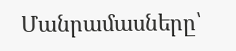Մանրամասները՝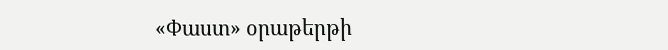«Փաստ» օրաթերթի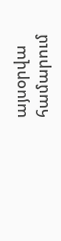այսօրվա համարում